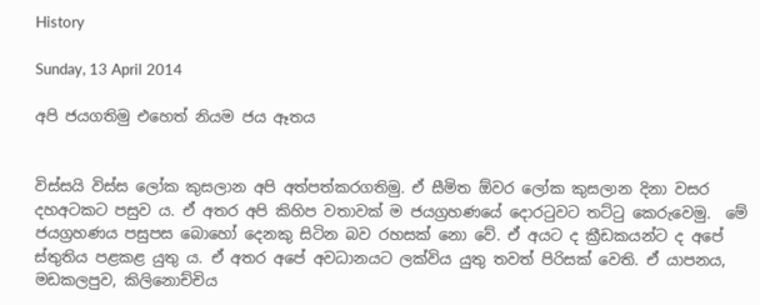History

Sunday, 13 April 2014

අපි ජයගතිමු එහෙත් නියම ජය ඈතය


විස්සයි විස්ස ලෝක කුසලාන අපි අත්පත්කරගතිමු. ඒ සීමිත ඕවර ලෝක කුසලාන දිනා වසර දහඅටකට පසුව ය. ඒ අතර අපි කිහිප වතාවක් ම ජයග්‍රහණයේ දොරටුවට තට්ටු කෙරුවෙමු.  මේ ජයග්‍රහණය පසුපස බොහෝ දෙනකු සිටින බව රහසක් නො වේ. ඒ අයට ද ක්‍රීඩකයන්ට ද අපේ ස්තුතිය පළකළ යුතු ය. ඒ අතර අපේ අවධානයට ලක්විය යුතු තවත් පිරිසක් වෙති. ඒ යාපනය, මඩකලපුව, කිලිනොච්චිය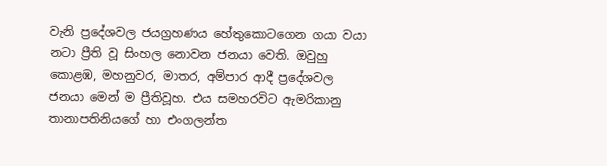වැනි ප්‍රදේශවල ජයග්‍රහණය හේතුකොටගෙන ගයා වයා නටා ප්‍රීති වූ සිංහල නොවන ජනයා වෙති. ඔවුහු කොළඹ, මහනුවර, මාතර, අම්පාර ආදී ප්‍රදේශවල ජනයා මෙන් ම ප්‍රීතිවූහ. එය සමහරවිට ඇමරිකානු තානාපතිනියගේ හා එංගලන්ත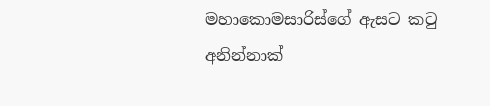මහාකොමසාරිස්ගේ ඇසට කටු අනින්නාක්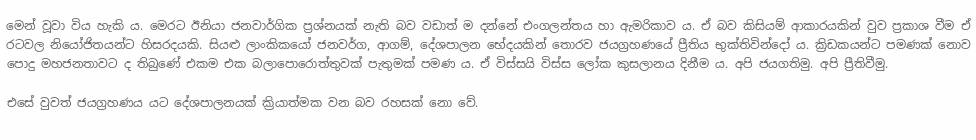මෙන් වූවා විය හැකි ය. මෙරට ඊනියා ජනවාර්ගික ප්‍රශ්නයක් නැති බව වඩාත් ම දන්නේ එංගලන්තය හා ඇමරිකාව ය. ඒ බව කිසියම් ආකාරයකින් වුව ප්‍රකාශ වීම ඒ රටවල නියෝජිතයන්ට හිසරදයකි. සියළු ලාංකිකයෝ ජනවර්ග, ආගම්, දේශපාලන භේදයකින් තොරව ජයග්‍රහණයේ ප්‍රීතිය භුක්තිවින්දෝ ය. ක්‍රිඩකයන්ට පමණක් නොව පොදු මහජනතාවට ද තිබුණේ එකම එක බලාපොරොත්තුවක් පැතුමක් පමණ ය. ඒ විස්සයි විස්ස ලෝක කුසලානය දිනීම ය. අපි ජයගතිමු. අපි ප්‍රීතිවීමු.

එසේ වුවත් ජයග්‍රහණය යට දේශපාලනයක් ක්‍රියාත්මක වන බව රහසක් නො වේ.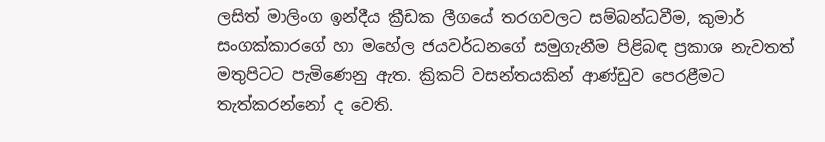ලසිත් මාලිංග ඉන්දීය ක්‍රීඩක ලීගයේ තරගවලට සම්බන්ධවීම, කුමාර් සංගක්කාරගේ හා මහේල ජයවර්ධනගේ සමුගැනීම පිළිබඳ ප්‍රකාශ නැවතත් මතුපිටට පැමිණෙනු ඇත. ක්‍රිකට් වසන්තයකින් ආණ්ඩුව පෙරළීමට තැත්කරන්නෝ ද වෙති.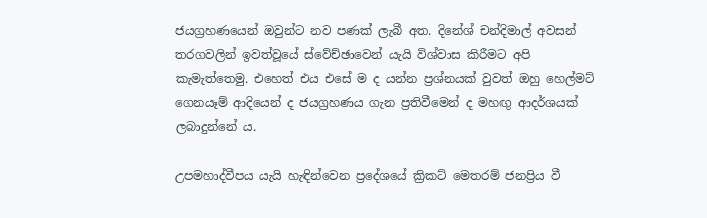ජයග්‍රහණයෙන් ඔවුන්ට නව පණක් ලැබී අත. දිනේශ් චන්දිමාල් අවසන් තරගවලින් ඉවත්වූයේ ස්වේච්ඡාවෙන් යැයි විශ්වාස කිරීමට අපි කැමැත්තෙමු. එහෙත් එය එසේ ම ද යන්න ප්‍රශ්නයක් වුවත් ඔහු හෙල්මට් ගෙනයෑම් ආදියෙන් ද ජයග්‍රහණය ගැන ප්‍රතිවීමෙන් ද මහඟු ආදර්ශයක් ලබාදුන්නේ ය.

උපමහාද්වීපය යැයි හැඳින්වෙන ප්‍රදේශයේ ක්‍රිකට් මෙතරම් ජනප්‍රිය වී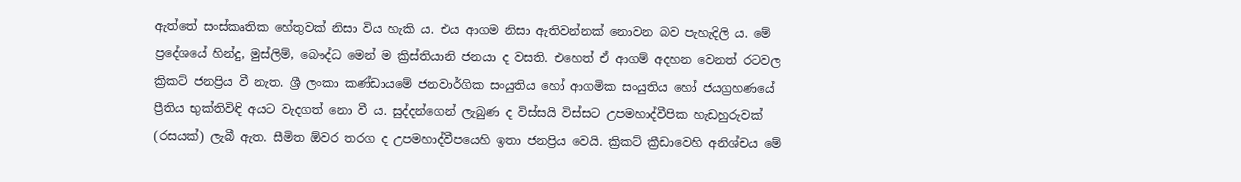ඇත්තේ සංස්කෘතික හේතුවක් නිසා විය හැකි ය. එය ආගම නිසා ඇතිවන්නක් නොවන බව පැහැදිලි ය. මේ ප්‍රදේශයේ හින්දු, මුස්ලිම්, බෞද්ධ මෙන් ම ක්‍රිස්තියානි ජනයා ද වසති. එහෙත් ඒ ආගම් අදහන වෙනත් රටවල ක්‍රිකට් ජනප්‍රිය වී නැත. ශ්‍රී ලංකා කණ්ඩායමේ ජනවාර්ගික සංයුතිය හෝ ආගමික සංයුතිය හෝ ජයග්‍රහණයේ ප්‍රීතිය භුක්තිවිඳි අයට වැදගත් නො වී ය. සුද්දන්ගෙන් ලැබුණ ද විස්සයි විස්සට උපමහාද්වීපික හැඩහුරුවක් (රසයක්) ලැබී ඇත. සීමිත ඕවර තරග ද උපමහාද්වීපයෙහි ඉතා ජනප්‍රිය වෙයි. ක්‍රිකට් ක්‍රීඩාවෙහි අනිශ්චය මේ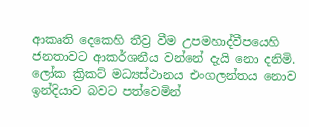ආකෘති දෙකෙහි තීව්‍ර වීම උපමහාද්වීපයෙහි ජනතාවට ආකර්ශනීය වන්නේ දැයි නො දනිමි. ලෝක ක්‍රිකට් මධ්‍යස්ථානය එංගලන්තය නොව ඉන්දියාව බවට පත්වෙමින්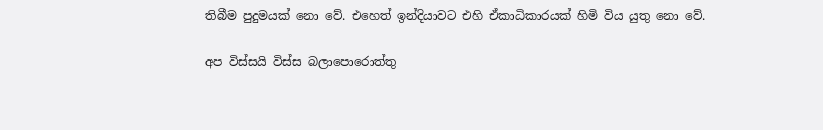තිබීම පුදුමයක් නො වේ. එහෙත් ඉන්දියාවට එහි ඒකාධිකාරයක් හිමි විය යුතු නො වේ.

අප විස්සයි විස්ස බලාපොරොත්තු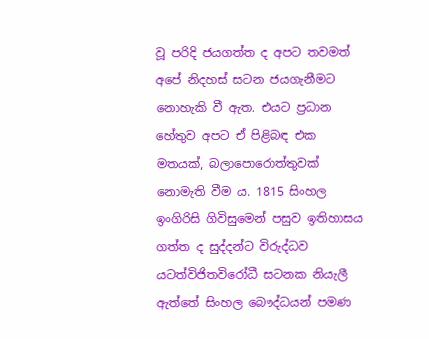වූ පරිදි ජයගත්ත ද අපට තවමත් අපේ නිදහස් සටන ජයගැනීමට නොහැකි වී ඇත. එයට ප්‍රධාන හේතුව අපට ඒ පිළිබඳ එක මතයක්, බලාපොරොත්තුවක් නොමැති වීම ය. 1815 සිංහල ඉංගිරිසි ගිවිසුමෙන් පසුව ඉතිහාසය ගත්ත ද සුද්දන්ට විරුද්ධව යටත්විජිතවිරෝධී සටනක නියැලී ඇත්තේ සිංහල බෞද්ධයන් පමණ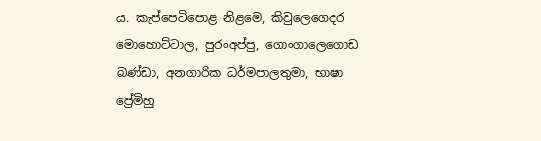ය. කැප්පෙටිපොළ නිළමෙ, කිවුලෙගෙදර මොහොට්ටාල, පුරංඅප්පු, ගොංගාලෙගොඩ බණ්ඩා, අනගාරික ධර්මපාලතුමා, භාෂා ප්‍රේමිහු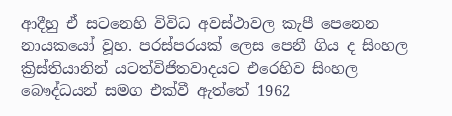ආදීහු ඒ සටනෙහි විවිධ අවස්ථාවල කැපී පෙනෙන නායකයෝ වූහ. පරස්පරයක් ලෙස පෙනී ගිය ද සිංහල ක්‍රිස්තියානින් යටත්විජිතවාදයට එරෙහිව සිංහල බෞද්ධයන් සමග එක්වී ඇත්තේ 1962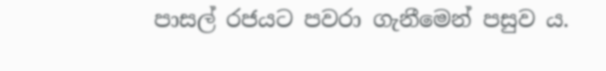පාසල් රජයට පවරා ගැනීමෙන් පසුව ය.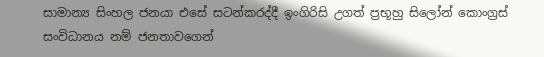සාමාන්‍ය සිංහල ජනයා එසේ සටන්කරද්දී ඉංගිරිසි උගත් ප්‍රභූහු සිලෝන් කොංග්‍රස් සංවිධානය නම් ජනතාවගෙන්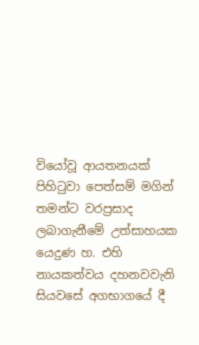වියෝවූ ආයතනයක් පිහිටුවා පෙත්සම් මගින් තමන්ට වරප්‍රසාද ලබාගැනීමේ උත්සාහයක යෙදුණ හ. එහි නායකත්වය දහනවවැනි සියවසේ අගභාගයේ දී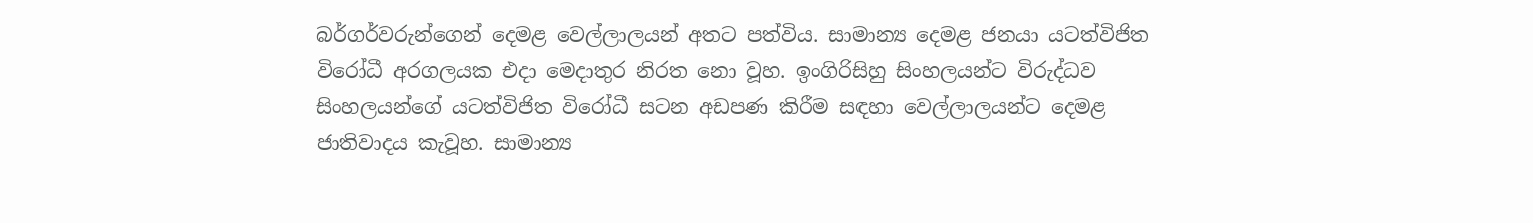බර්ගර්වරුන්ගෙන් දෙමළ වෙල්ලාලයන් අතට පත්විය. සාමාන්‍ය දෙමළ ජනයා යටත්විජිත විරෝධී අරගලයක එදා මෙදාතුර නිරත නො වූහ. ඉංගිරිසිහු සිංහලයන්ට විරුද්ධව සිංහලයන්ගේ යටත්විජිත විරෝධී සටන අඩපණ කිරීම සඳහා වෙල්ලාලයන්ට දෙමළ ජාතිවාදය කැවූහ. සාමාන්‍ය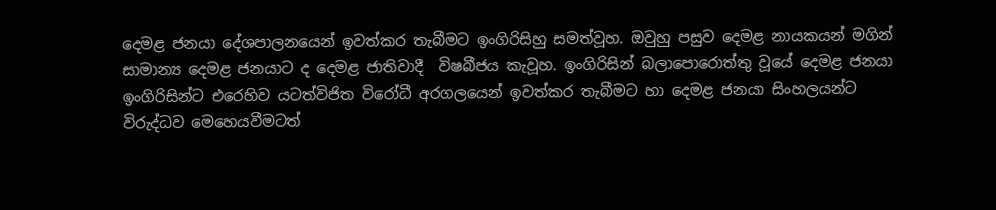දෙමළ ජනයා දේශපාලනයෙන් ඉවත්කර තැබීමට ඉංගිරිසිහු සමත්වූහ. ඔවුහු පසුව දෙමළ නායකයන් මගින් සාමාන්‍ය දෙමළ ජනයාට ද දෙමළ ජාතිවාදී  විෂබීජය කැවූහ. ඉංගිරිසින් බලාපොරොත්තු වූයේ දෙමළ ජනයා ඉංගිරිසින්ට එරෙහිව යටත්විජිත විරෝධී අරගලයෙන් ඉවත්කර තැබීමට හා දෙමළ ජනයා සිංහලයන්ට විරුද්ධව මෙහෙයවීමටත්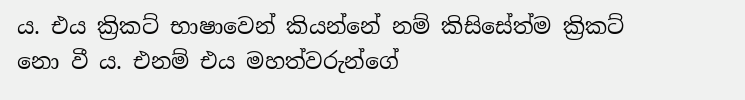ය. එය ක්‍රිකට් භාෂාවෙන් කියන්නේ නම් කිසිසේත්ම ක්‍රිකට් නො වී ය. එනම් එය මහත්වරුන්ගේ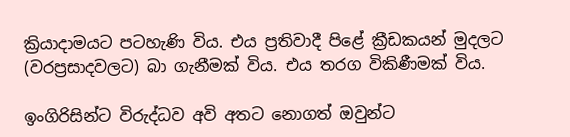ක්‍රියාදාමයට පටහැණි විය. එය ප්‍රතිවාදී පිළේ ක්‍රීඩකයන් මුදලට (වරප්‍රසාදවලට) බා ගැනීමක් විය. එය තරග විකිණීමක් විය.

ඉංගිරිසින්ට විරුද්ධව අවි අතට නොගත් ඔවුන්ට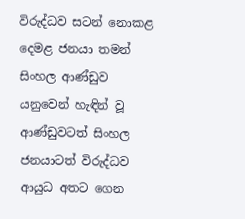විරුද්ධව සටන් නොකළ දෙමළ ජනයා තමන් සිංහල ආණ්ඩුව යනුවෙන් හැඳින් වූ ආණ්ඩුවටත් සිංහල ජනයාටත් විරුද්ධව ආයුධ අතට ගෙන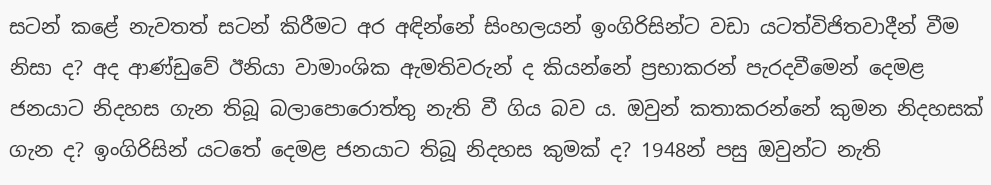සටන් කළේ නැවතත් සටන් කිරීමට අර අඳින්නේ සිංහලයන් ඉංගිරිසින්ට වඩා යටත්විජිතවාදීන් වීම නිසා ද? අද ආණ්ඩුවේ ඊනියා වාමාංශික ඇමතිවරුන් ද කියන්නේ ප්‍රභාකරන් පැරදවීමෙන් දෙමළ ජනයාට නිදහස ගැන තිබූ බලාපොරොත්තු නැති වී ගිය බව ය. ඔවුන් කතාකරන්නේ කුමන නිදහසක් ගැන ද? ඉංගිරිසින් යටතේ දෙමළ ජනයාට තිබූ නිදහස කුමක් ද? 1948න් පසු ඔවුන්ට නැති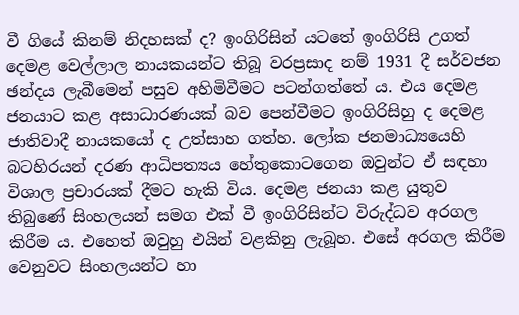වී ගියේ කිනම් නිදහසක් ද? ඉංගිරිසින් යටතේ ඉංගිරිසි උගත් දෙමළ වෙල්ලාල නායකයන්ට තිබූ වරප්‍රසාද නම් 1931 දී සර්වජන ඡන්දය ලැබීමෙන් පසුව අහිමිවීමට පටන්ගත්තේ ය. එය දෙමළ ජනයාට කළ අසාධාරණයක් බව පෙන්වීමට ඉංගිරිසිහු ද දෙමළ ජාතිවාදී නායකයෝ ද උත්සාහ ගත්හ. ලෝක ජනමාධ්‍යයෙහි බටහිරයන් දරණ ආධිපත්‍යය හේතුකොටගෙන ඔවුන්ට ඒ සඳහා විශාල ප්‍රචාරයක් දීමට හැකි විය. දෙමළ ජනයා කළ යුතුව තිබුණේ සිංහලයන් සමග එක් වී ඉංගිරිසින්ට විරුද්ධව අරගල කිරීම ය. එහෙත් ඔවුහු එයින් වළකිනු ලැබූහ. එසේ අරගල කිරීම වෙනුවට සිංහලයන්ට හා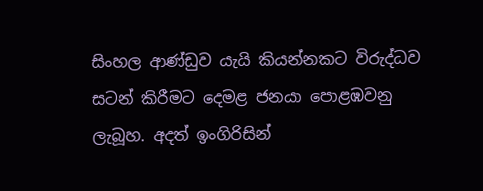සිංහල ආණ්ඩුව යැයි කියන්නකට විරුද්ධව සටන් කිරීමට දෙමළ ජනයා පොළඹවනු ලැබූහ. අදත් ඉංගිරිසින්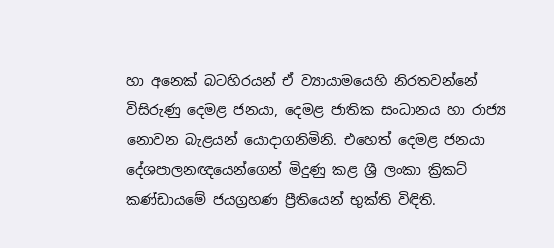හා අනෙක් බටහිරයන් ඒ ව්‍යායාමයෙහි නිරතවන්නේ විසිරුණු දෙමළ ජනයා, දෙමළ ජාතික සංධානය හා රාජ්‍ය නොවන බැළයන් යොදාගනිමිනි. එහෙත් දෙමළ ජනයා දේශපාලනඥයෙන්ගෙන් මිදුණු කළ ශ්‍රී ලංකා ක්‍රිකට් කණ්ඩායමේ ජයග්‍රහණ ප්‍රීතියෙන් භුක්ති විඳිති.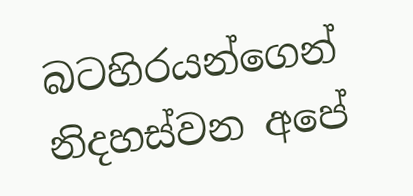බටහිරයන්ගෙන් නිදහස්වන අපේ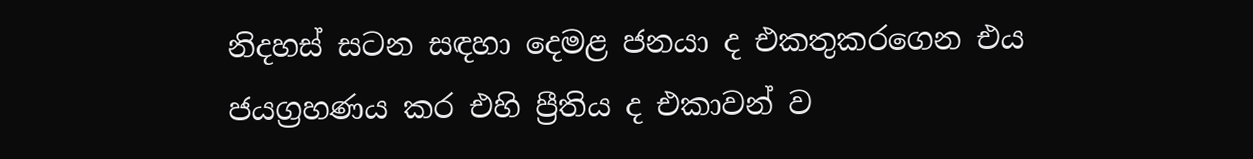නිදහස් සටන සඳහා දෙමළ ජනයා ද එකතුකරගෙන එය ජයග්‍රහණය කර එහි ප්‍රීතිය ද එකාවන් ව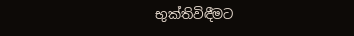භුක්තිවිඳීමට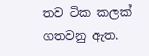තව ටික කලක් ගතවනු ඇත.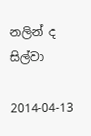නලින් ද සිල්වා

2014-04-13